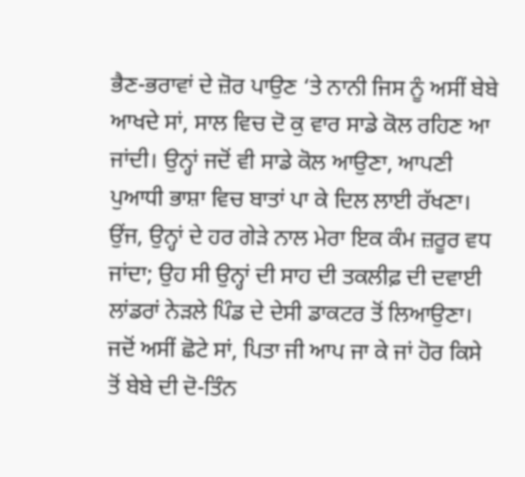ਭੈਣ-ਭਰਾਵਾਂ ਦੇ ਜ਼ੋਰ ਪਾਉਣ ‘ਤੇ ਨਾਨੀ ਜਿਸ ਨੂੰ ਅਸੀਂ ਬੇਬੇ ਆਖਦੇ ਸਾਂ, ਸਾਲ ਵਿਚ ਦੋ ਕੁ ਵਾਰ ਸਾਡੇ ਕੋਲ ਰਹਿਣ ਆ ਜਾਂਦੀ। ਉਨ੍ਹਾਂ ਜਦੋਂ ਵੀ ਸਾਡੇ ਕੋਲ ਆਉਣਾ, ਆਪਣੀ ਪੁਆਧੀ ਭਾਸ਼ਾ ਵਿਚ ਬਾਤਾਂ ਪਾ ਕੇ ਦਿਲ ਲਾਈ ਰੱਖਣਾ। ਉਂਜ, ਉਨ੍ਹਾਂ ਦੇ ਹਰ ਗੇੜੇ ਨਾਲ ਮੇਰਾ ਇਕ ਕੰਮ ਜ਼ਰੂਰ ਵਧ ਜਾਂਦਾ; ਉਹ ਸੀ ਉਨ੍ਹਾਂ ਦੀ ਸਾਹ ਦੀ ਤਕਲੀਫ਼ ਦੀ ਦਵਾਈ ਲਾਂਡਰਾਂ ਨੇੜਲੇ ਪਿੰਡ ਦੇ ਦੇਸੀ ਡਾਕਟਰ ਤੋਂ ਲਿਆਉਣਾ। ਜਦੋਂ ਅਸੀਂ ਛੋਟੇ ਸਾਂ, ਪਿਤਾ ਜੀ ਆਪ ਜਾ ਕੇ ਜਾਂ ਹੋਰ ਕਿਸੇ ਤੋਂ ਬੇਬੇ ਦੀ ਦੋ-ਤਿੰਨ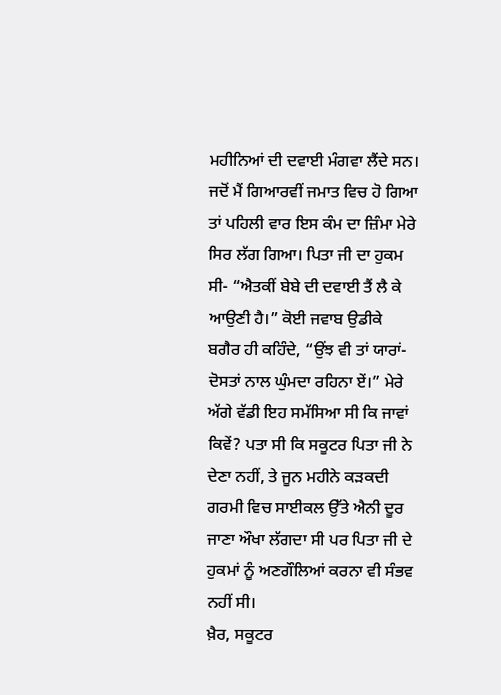ਮਹੀਨਿਆਂ ਦੀ ਦਵਾਈ ਮੰਗਵਾ ਲੈਂਦੇ ਸਨ। ਜਦੋਂ ਮੈਂ ਗਿਆਰਵੀਂ ਜਮਾਤ ਵਿਚ ਹੋ ਗਿਆ ਤਾਂ ਪਹਿਲੀ ਵਾਰ ਇਸ ਕੰਮ ਦਾ ਜ਼ਿੰਮਾ ਮੇਰੇ ਸਿਰ ਲੱਗ ਗਿਆ। ਪਿਤਾ ਜੀ ਦਾ ਹੁਕਮ ਸੀ- “ਐਤਕੀਂ ਬੇਬੇ ਦੀ ਦਵਾਈ ਤੈਂ ਲੈ ਕੇ ਆਉਣੀ ਹੈ।” ਕੋਈ ਜਵਾਬ ਉਡੀਕੇ ਬਗੈਰ ਹੀ ਕਹਿੰਦੇ, “ਉਂਝ ਵੀ ਤਾਂ ਯਾਰਾਂ-ਦੋਸਤਾਂ ਨਾਲ ਘੁੰਮਦਾ ਰਹਿਨਾ ਏਂ।” ਮੇਰੇ ਅੱਗੇ ਵੱਡੀ ਇਹ ਸਮੱਸਿਆ ਸੀ ਕਿ ਜਾਵਾਂ ਕਿਵੇਂ? ਪਤਾ ਸੀ ਕਿ ਸਕੂਟਰ ਪਿਤਾ ਜੀ ਨੇ ਦੇਣਾ ਨਹੀਂ, ਤੇ ਜੂਨ ਮਹੀਨੇ ਕੜਕਦੀ ਗਰਮੀ ਵਿਚ ਸਾਈਕਲ ਉੱਤੇ ਐਨੀ ਦੂਰ ਜਾਣਾ ਔਖਾ ਲੱਗਦਾ ਸੀ ਪਰ ਪਿਤਾ ਜੀ ਦੇ ਹੁਕਮਾਂ ਨੂੰ ਅਣਗੌਲਿਆਂ ਕਰਨਾ ਵੀ ਸੰਭਵ ਨਹੀਂ ਸੀ।
ਖ਼ੈਰ, ਸਕੂਟਰ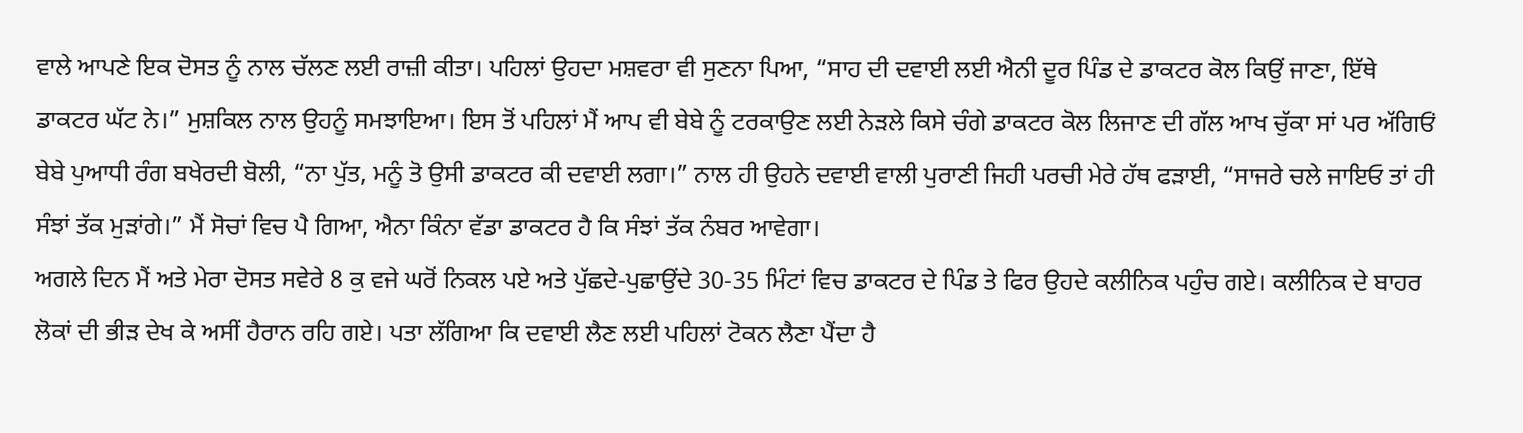ਵਾਲੇ ਆਪਣੇ ਇਕ ਦੋਸਤ ਨੂੰ ਨਾਲ ਚੱਲਣ ਲਈ ਰਾਜ਼ੀ ਕੀਤਾ। ਪਹਿਲਾਂ ਉਹਦਾ ਮਸ਼ਵਰਾ ਵੀ ਸੁਣਨਾ ਪਿਆ, “ਸਾਹ ਦੀ ਦਵਾਈ ਲਈ ਐਨੀ ਦੂਰ ਪਿੰਡ ਦੇ ਡਾਕਟਰ ਕੋਲ ਕਿਉਂ ਜਾਣਾ, ਇੱਥੇ ਡਾਕਟਰ ਘੱਟ ਨੇ।” ਮੁਸ਼ਕਿਲ ਨਾਲ ਉਹਨੂੰ ਸਮਝਾਇਆ। ਇਸ ਤੋਂ ਪਹਿਲਾਂ ਮੈਂ ਆਪ ਵੀ ਬੇਬੇ ਨੂੰ ਟਰਕਾਉਣ ਲਈ ਨੇੜਲੇ ਕਿਸੇ ਚੰਗੇ ਡਾਕਟਰ ਕੋਲ ਲਿਜਾਣ ਦੀ ਗੱਲ ਆਖ ਚੁੱਕਾ ਸਾਂ ਪਰ ਅੱਗਿਓਂ ਬੇਬੇ ਪੁਆਧੀ ਰੰਗ ਬਖੇਰਦੀ ਬੋਲੀ, “ਨਾ ਪੁੱਤ, ਮਨੂੰ ਤੋ ਉਸੀ ਡਾਕਟਰ ਕੀ ਦਵਾਈ ਲਗਾ।” ਨਾਲ ਹੀ ਉਹਨੇ ਦਵਾਈ ਵਾਲੀ ਪੁਰਾਣੀ ਜਿਹੀ ਪਰਚੀ ਮੇਰੇ ਹੱਥ ਫੜਾਈ, “ਸਾਜਰੇ ਚਲੇ ਜਾਇਓ ਤਾਂ ਹੀ ਸੰਝਾਂ ਤੱਕ ਮੁੜਾਂਗੇ।” ਮੈਂ ਸੋਚਾਂ ਵਿਚ ਪੈ ਗਿਆ, ਐਨਾ ਕਿੰਨਾ ਵੱਡਾ ਡਾਕਟਰ ਹੈ ਕਿ ਸੰਝਾਂ ਤੱਕ ਨੰਬਰ ਆਵੇਗਾ।
ਅਗਲੇ ਦਿਨ ਮੈਂ ਅਤੇ ਮੇਰਾ ਦੋਸਤ ਸਵੇਰੇ 8 ਕੁ ਵਜੇ ਘਰੋਂ ਨਿਕਲ ਪਏ ਅਤੇ ਪੁੱਛਦੇ-ਪੁਛਾਉਂਦੇ 30-35 ਮਿੰਟਾਂ ਵਿਚ ਡਾਕਟਰ ਦੇ ਪਿੰਡ ਤੇ ਫਿਰ ਉਹਦੇ ਕਲੀਨਿਕ ਪਹੁੰਚ ਗਏ। ਕਲੀਨਿਕ ਦੇ ਬਾਹਰ ਲੋਕਾਂ ਦੀ ਭੀੜ ਦੇਖ ਕੇ ਅਸੀਂ ਹੈਰਾਨ ਰਹਿ ਗਏ। ਪਤਾ ਲੱਗਿਆ ਕਿ ਦਵਾਈ ਲੈਣ ਲਈ ਪਹਿਲਾਂ ਟੋਕਨ ਲੈਣਾ ਪੈਂਦਾ ਹੈ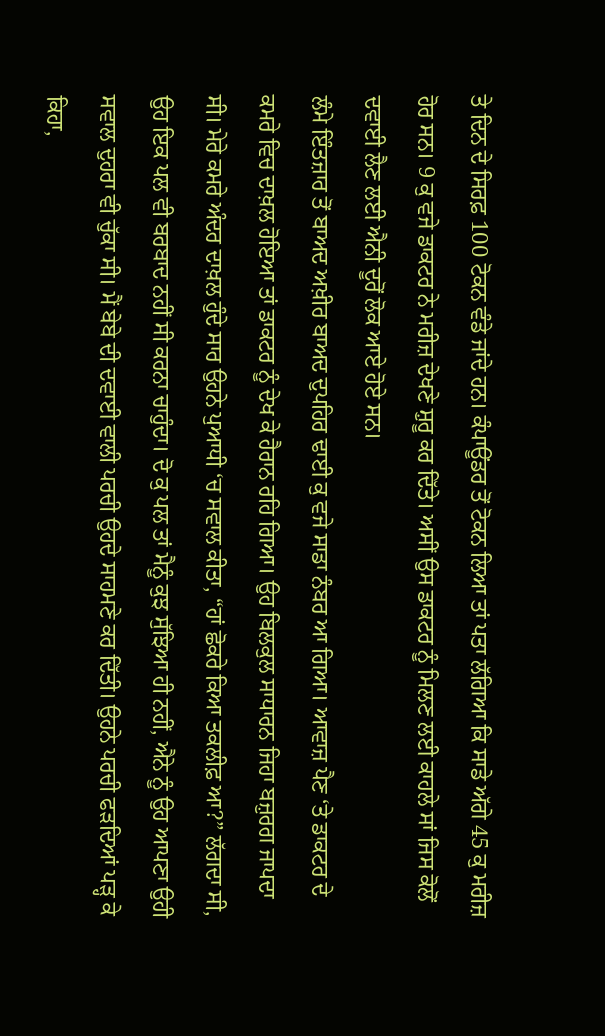ਤੇ ਦਿਨ ਦੇ ਸਿਰਫ਼ 100 ਟੋਕਨ ਵੰਡੇ ਜਾਂਦੇ ਹਨ। ਕੰਪਾਊਂਡਰ ਤੋਂ ਟੋਕਨ ਲਿਆ ਤਾਂ ਪਤਾ ਲੱਗਿਆ ਕਿ ਸਾਡੇ ਅੱਗੇ 45 ਕੁ ਮਰੀਜ਼ ਹੋਰ ਸਨ। 9 ਕੁ ਵਜੇ ਡਾਕਟਰ ਨੇ ਮਰੀਜ਼ ਦੇਖਣੇ ਸ਼ੁਰੂ ਕਰ ਦਿੱਤੇ। ਅਸੀਂ ਉਸ ਡਾਕਟਰ ਨੂੰ ਮਿਲਣ ਲਈ ਕਾਹਲੇ ਸਾਂ ਜਿਸ ਕੋਲੋਂ ਦਵਾਈ ਲੈਣ ਲਈ ਐਨੀ ਦੂਰੋਂ ਲੋਕ ਆਏ ਹੋਏ ਸਨ।
ਲੰਮੇ ਇੰਤਜ਼ਾਰ ਤੋਂ ਬਾਅਦ ਅਖ਼ੀਰ ਬਾਅਦ ਦੁਪਹਿਰ ਢਾਈ ਕੁ ਵਜੇ ਸਾਡਾ ਨੰਬਰ ਆ ਗਿਆ। ਆਵਾਜ਼ ਪੈਣ ‘ਤੇ ਡਾਕਟਰ ਦੇ ਕਮਰੇ ਵਿਚ ਦਾਖ਼ਲ ਹੋਇਆ ਤਾਂ ਡਾਕਟਰ ਨੂੰ ਦੇਖ ਕੇ ਹੈਰਾਨ ਰਹਿ ਗਿਆ। ਉਹ ਬਿਲਕੁਲ ਸਾਧਾਰਨ ਜਿਹਾ ਬਜ਼ੁਰਗ ਜਾਪਦਾ ਸੀ। ਮੇਰੇ ਕਮਰੇ ਅੰਦਰ ਦਾਖ਼ਲ ਹੁੰਦੇ ਸਾਰ ਉਹਨੇ ਪੁਆਧੀ ‘ਚ ਸਵਾਲ ਕੀਤਾ, “ਹਾਂ ਛੋਕਰੇ ਕਿਆ ਤਕਲੀਫ਼ ਆ?” ਲੱਗਦਾ ਸੀ, ਉਹ ਇਕ ਪਲ ਵੀ ਬਰਬਾਦ ਨਹੀਂ ਸੀ ਕਰਨਾ ਚਾਹੁੰਦਾ। ਦੋ ਕੁ ਪਲ ਤਾਂ ਮੈਨੂੰ ਕੁਝ ਸੁੱਝਿਆ ਹੀ ਨਹੀਂ, ਐਨੇ ਨੂੰ ਉਹ ਆਪਣਾ ਉਹੀ ਸਵਾਲ ਦੁਹਰਾ ਵੀ ਚੁੱਕਾ ਸੀ। ਮੈਂ ਬੇਬੇ ਦੀ ਦਵਾਈ ਵਾਲੀ ਪਰਚੀ ਉਹਦੇ ਸਾਹਮਣੇ ਕਰ ਦਿੱਤੀ। ਉਹਨੇ ਪਰਚੀ ਫੜਦਿਆਂ ਪੜ੍ਹ ਕੇ ਕਿਹਾ,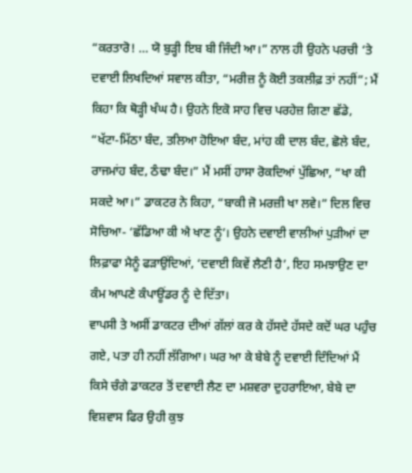“ਕਰਤਾਰੋ! … ਯੋ ਬੁੜ੍ਹੀ ਇਬ ਬੀ ਜਿੰਦੀ ਆ।” ਨਾਲ ਹੀ ਉਹਨੇ ਪਰਚੀ ‘ਤੇ ਦਵਾਈ ਲਿਖਦਿਆਂ ਸਵਾਲ ਕੀਤਾ, “ਮਰੀਜ਼ ਨੂੰ ਕੋਈ ਤਕਲੀਫ਼ ਤਾਂ ਨਹੀਂ”; ਮੈਂ ਕਿਹਾ ਕਿ ਥੋੜ੍ਹੀ ਖੰਘ ਹੈ। ਉਹਨੇ ਇਕੋ ਸਾਹ ਵਿਚ ਪਰਹੇਜ਼ ਗਿਣਾ ਛੱਡੇ, “ਖੱਟਾ-ਮਿੱਠਾ ਬੰਦ, ਤਲਿਆ ਹੋਇਆ ਬੰਦ, ਮਾਂਹ ਕੀ ਦਾਲ ਬੰਦ, ਛੋਲੇ ਬੰਦ, ਰਾਜਮਾਂਹ ਬੰਦ, ਠੰਢਾ ਬੰਦ।” ਮੈਂ ਮਸੀਂ ਹਾਸਾ ਰੋਕਦਿਆਂ ਪੁੱਛਿਆ, “ਖਾ ਕੀ ਸਕਦੇ ਆ।” ਡਾਕਟਰ ਨੇ ਕਿਹਾ, “ਬਾਕੀ ਜੋ ਮਰਜ਼ੀ ਖਾ ਲਵੇ।” ਦਿਲ ਵਿਚ ਸੋਚਿਆ- ‘ਛੱਡਿਆ ਕੀ ਐ ਖਾਣ ਨੂੰ’। ਉਹਨੇ ਦਵਾਈ ਵਾਲੀਆਂ ਪੁੜੀਆਂ ਦਾ ਲਿਫ਼ਾਫਾ ਮੈਨੂੰ ਫੜਾਉਂਦਿਆਂ, ‘ਦਵਾਈ ਕਿਵੇਂ ਲੈਣੀ ਹੈ’, ਇਹ ਸਮਝਾਉਣ ਦਾ ਕੰਮ ਆਪਣੇ ਕੰਪਾਊਂਡਰ ਨੂੰ ਦੇ ਦਿੱਤਾ।
ਵਾਪਸੀ ਤੇ ਅਸੀਂ ਡਾਕਟਰ ਦੀਆਂ ਗੱਲਾਂ ਕਰ ਕੇ ਹੱਸਦੇ ਹੱਸਦੇ ਕਦੋਂ ਘਰ ਪਹੁੰਚ ਗਏ, ਪਤਾ ਹੀ ਨਹੀਂ ਲੱਗਿਆ। ਘਰ ਆ ਕੇ ਬੇਬੇ ਨੂੰ ਦਵਾਈ ਦਿੰਦਿਆਂ ਮੈਂ ਕਿਸੇ ਚੰਗੇ ਡਾਕਟਰ ਤੋਂ ਦਵਾਈ ਲੈਣ ਦਾ ਮਸ਼ਵਰਾ ਦੁਹਰਾਇਆ, ਬੇਬੇ ਦਾ ਵਿਸ਼ਵਾਸ ਫਿਰ ਉਹੀ ਕੁਝ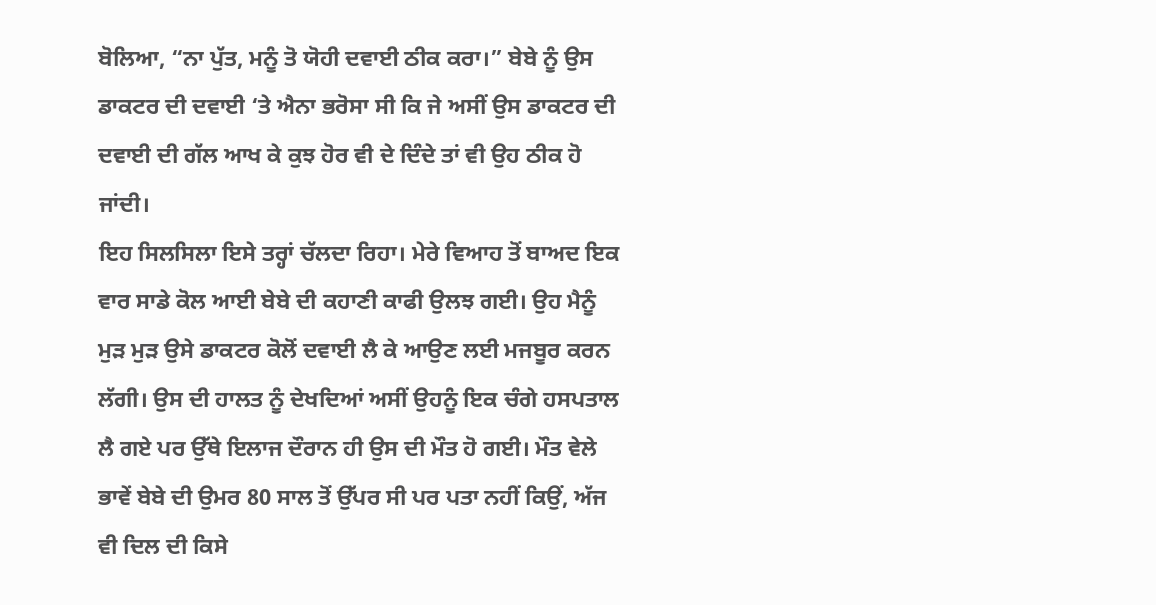ਬੋਲਿਆ, “ਨਾ ਪੁੱਤ, ਮਨੂੰ ਤੋ ਯੋਹੀ ਦਵਾਈ ਠੀਕ ਕਰਾ।” ਬੇਬੇ ਨੂੰ ਉਸ ਡਾਕਟਰ ਦੀ ਦਵਾਈ ‘ਤੇ ਐਨਾ ਭਰੋਸਾ ਸੀ ਕਿ ਜੇ ਅਸੀਂ ਉਸ ਡਾਕਟਰ ਦੀ ਦਵਾਈ ਦੀ ਗੱਲ ਆਖ ਕੇ ਕੁਝ ਹੋਰ ਵੀ ਦੇ ਦਿੰਦੇ ਤਾਂ ਵੀ ਉਹ ਠੀਕ ਹੋ ਜਾਂਦੀ।
ਇਹ ਸਿਲਸਿਲਾ ਇਸੇ ਤਰ੍ਹਾਂ ਚੱਲਦਾ ਰਿਹਾ। ਮੇਰੇ ਵਿਆਹ ਤੋਂ ਬਾਅਦ ਇਕ ਵਾਰ ਸਾਡੇ ਕੋਲ ਆਈ ਬੇਬੇ ਦੀ ਕਹਾਣੀ ਕਾਫੀ ਉਲਝ ਗਈ। ਉਹ ਮੈਨੂੰ ਮੁੜ ਮੁੜ ਉਸੇ ਡਾਕਟਰ ਕੋਲੋਂ ਦਵਾਈ ਲੈ ਕੇ ਆਉਣ ਲਈ ਮਜਬੂਰ ਕਰਨ ਲੱਗੀ। ਉਸ ਦੀ ਹਾਲਤ ਨੂੰ ਦੇਖਦਿਆਂ ਅਸੀਂ ਉਹਨੂੰ ਇਕ ਚੰਗੇ ਹਸਪਤਾਲ ਲੈ ਗਏ ਪਰ ਉੱਥੇ ਇਲਾਜ ਦੌਰਾਨ ਹੀ ਉਸ ਦੀ ਮੌਤ ਹੋ ਗਈ। ਮੌਤ ਵੇਲੇ ਭਾਵੇਂ ਬੇਬੇ ਦੀ ਉਮਰ 80 ਸਾਲ ਤੋਂ ਉੱਪਰ ਸੀ ਪਰ ਪਤਾ ਨਹੀਂ ਕਿਉਂ, ਅੱਜ ਵੀ ਦਿਲ ਦੀ ਕਿਸੇ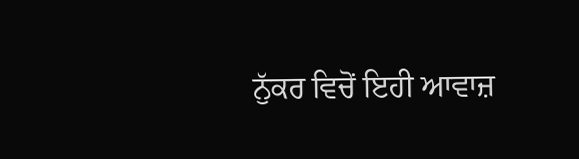ਨੁੱਕਰ ਵਿਚੋਂ ਇਹੀ ਆਵਾਜ਼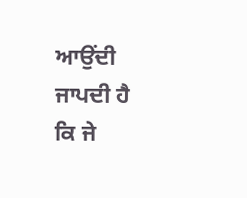ਆਉਂਦੀ ਜਾਪਦੀ ਹੈ ਕਿ ਜੇ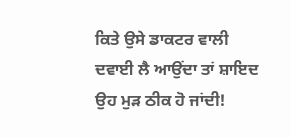ਕਿਤੇ ਉਸੇ ਡਾਕਟਰ ਵਾਲੀ ਦਵਾਈ ਲੈ ਆਉਂਦਾ ਤਾਂ ਸ਼ਾਇਦ ਉਹ ਮੁੜ ਠੀਕ ਹੋ ਜਾਂਦੀ!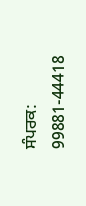ਸੰਪਰਕ: 99881-44418